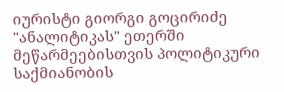იურისტი გიორგი გოცირიძე "ანალიტიკას" ეთერში მეწარმეებისთვის პოლიტიკური საქმიანობის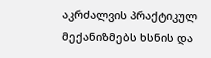აკრძალვის პრაქტიკულ მექანიზმებს ხსნის და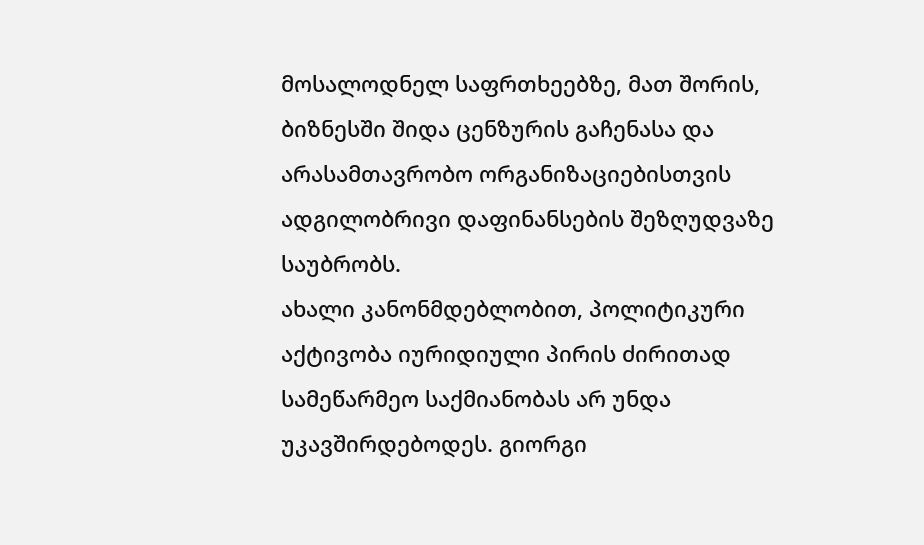მოსალოდნელ საფრთხეებზე, მათ შორის, ბიზნესში შიდა ცენზურის გაჩენასა და არასამთავრობო ორგანიზაციებისთვის ადგილობრივი დაფინანსების შეზღუდვაზე საუბრობს.
ახალი კანონმდებლობით, პოლიტიკური აქტივობა იურიდიული პირის ძირითად სამეწარმეო საქმიანობას არ უნდა უკავშირდებოდეს. გიორგი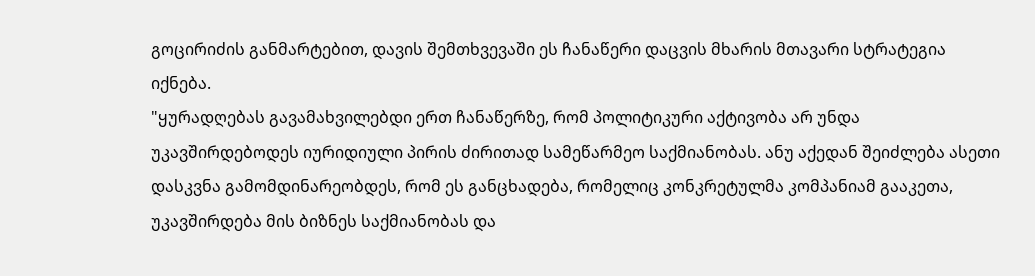გოცირიძის განმარტებით, დავის შემთხვევაში ეს ჩანაწერი დაცვის მხარის მთავარი სტრატეგია იქნება.
"ყურადღებას გავამახვილებდი ერთ ჩანაწერზე, რომ პოლიტიკური აქტივობა არ უნდა უკავშირდებოდეს იურიდიული პირის ძირითად სამეწარმეო საქმიანობას. ანუ აქედან შეიძლება ასეთი დასკვნა გამომდინარეობდეს, რომ ეს განცხადება, რომელიც კონკრეტულმა კომპანიამ გააკეთა, უკავშირდება მის ბიზნეს საქმიანობას და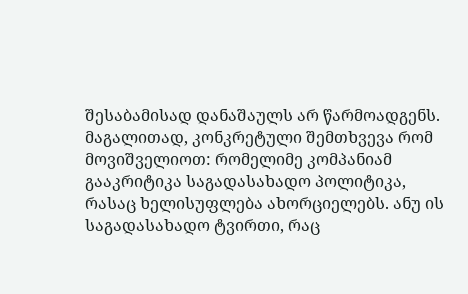შესაბამისად დანაშაულს არ წარმოადგენს. მაგალითად, კონკრეტული შემთხვევა რომ მოვიშველიოთ: რომელიმე კომპანიამ გააკრიტიკა საგადასახადო პოლიტიკა, რასაც ხელისუფლება ახორციელებს. ანუ ის საგადასახადო ტვირთი, რაც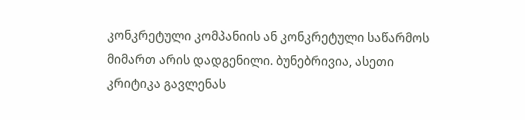კონკრეტული კომპანიის ან კონკრეტული საწარმოს მიმართ არის დადგენილი. ბუნებრივია, ასეთი კრიტიკა გავლენას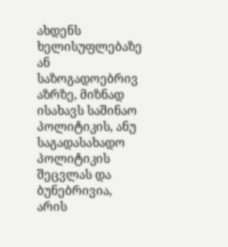ახდენს ხელისუფლებაზე ან საზოგადოებრივ აზრზე, მიზნად ისახავს საშინაო პოლიტიკის, ანუ საგადასახადო პოლიტიკის შეცვლას და ბუნებრივია, არის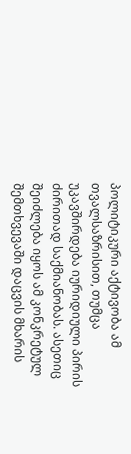პოლიტიკური აქტივობა ამ თვალსაზრისით, თუმცა უკავშირდება იურიდიული პირის ძირითად საქმიანობას. ასეთიც შეიძლება იყოს ამ კონკრეტულ შემთხვევაში დაცვის მხარის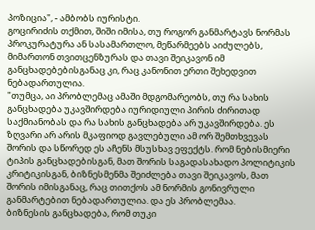პოზიცია", - ამბობს იურისტი.
გოცირიძის თქმით, შიში იმისა, თუ როგორ განმარტავს ნორმას პროკურატურა ან სასამართლო, მეწარმეებს აიძულებს, მიმართონ თვითცენზურას და თავი შეიკავონ იმ განცხადებებისგანაც კი, რაც კანონით ერთი შეხედვით ნებადართულია.
"თუმცა, აი პრობლემაც ამაში მდგომარეობს, თუ რა სახის განცხადება უკავშირდება იურიდიული პირის ძირითად საქმიანობას და რა სახის განცხადება არ უკავშირდება. ეს ზღვარი არ არის მკაფიოდ გავლებული ამ ორ შემთხვევას შორის და სწორედ ეს აჩენს მსუსხავ ეფექტს. რომ ნებისმიერი ტიპის განცხადებისგან, მათ შორის საგადასახადო პოლიტიკის კრიტიკისგან, ბიზნესმენმა შეიძლება თავი შეიკავოს, მათ შორის იმისგანაც, რაც თითქოს ამ ნორმის გონივრული განმარტებით ნებადართულია. და ეს პრობლემაა.
ბიზნესის განცხადება, რომ თუკი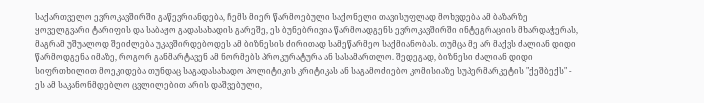საქართველო ევროკავშირში გაწევრიანდება, ჩემს მიერ წარმოებული საქონელი თავისუფლად მოხვდება ამ ბაზარზე ყოველგვარი ტარიფის და საბაჟო გადასახადის გარეშე, ეს ბუნებრივია წარმოადგენს ევროკავშირში ინტეგრაციის მხარდაჭერას, მაგრამ უშუალოდ შეიძლება უკავშირდებოდეს ამ ბიზნესის ძირითად სამეწარმეო საქმიანობას. თუმცა მე არ მაქვს ძალიან დიდი წარმოდგენა იმაზე, როგორ განმარტავენ ამ ნორმებს პროკურატურა ან სასამართლო. შედეგად, ბიზნესი ძალიან დიდი სიფრთხილით მოეკიდება თუნდაც საგადასახადო პოლიტიკის კრიტიკას ან საგამოძიებო კომისიაზე სუპერმარკეტის "ქეშბექს" - ეს ამ საკანონმდებლო ცვლილებით არის დაშვებული,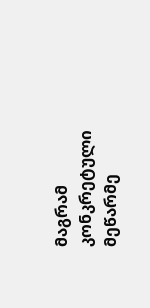მაგრამ კონკრეტული მეწარმე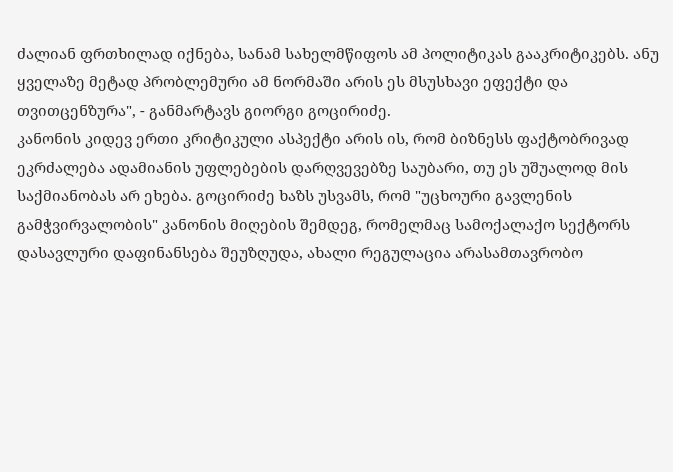ძალიან ფრთხილად იქნება, სანამ სახელმწიფოს ამ პოლიტიკას გააკრიტიკებს. ანუ ყველაზე მეტად პრობლემური ამ ნორმაში არის ეს მსუსხავი ეფექტი და თვითცენზურა", - განმარტავს გიორგი გოცირიძე.
კანონის კიდევ ერთი კრიტიკული ასპექტი არის ის, რომ ბიზნესს ფაქტობრივად ეკრძალება ადამიანის უფლებების დარღვევებზე საუბარი, თუ ეს უშუალოდ მის საქმიანობას არ ეხება. გოცირიძე ხაზს უსვამს, რომ "უცხოური გავლენის გამჭვირვალობის" კანონის მიღების შემდეგ, რომელმაც სამოქალაქო სექტორს დასავლური დაფინანსება შეუზღუდა, ახალი რეგულაცია არასამთავრობო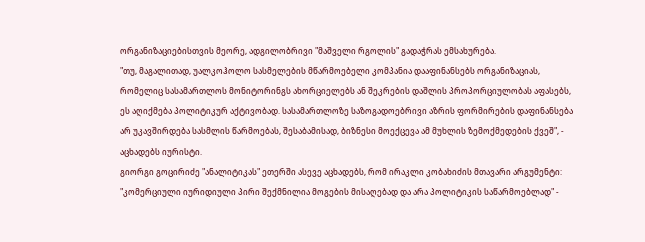ორგანიზაციებისთვის მეორე, ადგილობრივი "მაშველი რგოლის" გადაჭრას ემსახურება.
"თუ, მაგალითად, უალკოჰოლო სასმელების მწარმოებელი კომპანია დააფინანსებს ორგანიზაციას, რომელიც სასამართლოს მონიტორინგს ახორციელებს ან შეკრების დაშლის პროპორციულობას აფასებს, ეს აღიქმება პოლიტიკურ აქტივობად. სასამართლოზე საზოგადოებრივი აზრის ფორმირების დაფინანსება არ უკავშირდება სასმლის წარმოებას, შესაბამისად, ბიზნესი მოექცევა ამ მუხლის ზემოქმედების ქვეშ", - აცხადებს იურისტი.
გიორგი გოცირიძე "ანალიტიკას" ეთერში ასევე აცხადებს, რომ ირაკლი კობახიძის მთავარი არგუმენტი: "კომერციული იურიდიული პირი შექმნილია მოგების მისაღებად და არა პოლიტიკის საწარმოებლად" -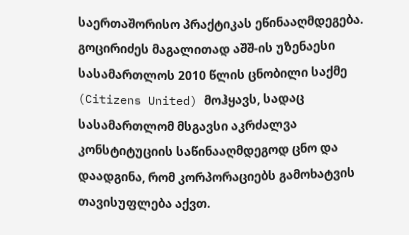საერთაშორისო პრაქტიკას ეწინააღმდეგება.
გოცირიძეს მაგალითად აშშ-ის უზენაესი სასამართლოს 2010 წლის ცნობილი საქმე (Citizens United) მოჰყავს, სადაც სასამართლომ მსგავსი აკრძალვა კონსტიტუციის საწინააღმდეგოდ ცნო და დაადგინა, რომ კორპორაციებს გამოხატვის თავისუფლება აქვთ.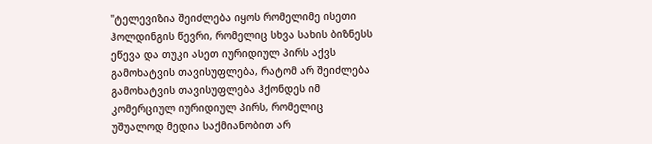"ტელევიზია შეიძლება იყოს რომელიმე ისეთი ჰოლდინგის წევრი, რომელიც სხვა სახის ბიზნესს ეწევა და თუკი ასეთ იურიდიულ პირს აქვს გამოხატვის თავისუფლება, რატომ არ შეიძლება გამოხატვის თავისუფლება ჰქონდეს იმ კომერციულ იურიდიულ პირს, რომელიც უშუალოდ მედია საქმიანობით არ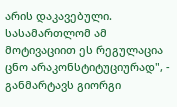არის დაკავებული. სასამართლომ ამ მოტივაციით ეს რეგულაცია ცნო არაკონსტიტუციურად", - განმარტავს გიორგი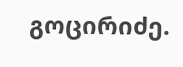გოცირიძე.